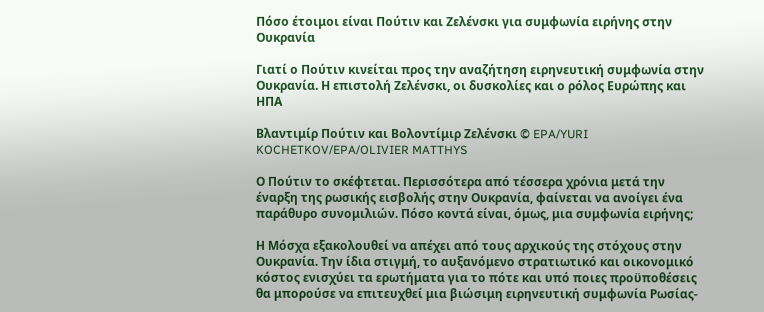Πόσο έτοιμοι είναι Πούτιν και Ζελένσκι για συμφωνία ειρήνης στην Ουκρανία

Γιατί ο Πούτιν κινείται προς την αναζήτηση ειρηνευτική συμφωνία στην Ουκρανία. Η επιστολή Ζελένσκι, οι δυσκολίες και ο ρόλος Ευρώπης και ΗΠΑ

Βλαντιμίρ Πούτιν και Βολοντίμιρ Ζελένσκι © EPA/YURI KOCHETKOV/EPA/OLIVIER MATTHYS

Ο Πούτιν το σκέφτεται. Περισσότερα από τέσσερα χρόνια μετά την έναρξη της ρωσικής εισβολής στην Ουκρανία, φαίνεται να ανοίγει ένα παράθυρο συνομιλιών. Πόσο κοντά είναι, όμως, μια συμφωνία ειρήνης;

Η Μόσχα εξακολουθεί να απέχει από τους αρχικούς της στόχους στην Ουκρανία. Την ίδια στιγμή, το αυξανόμενο στρατιωτικό και οικονομικό κόστος ενισχύει τα ερωτήματα για το πότε και υπό ποιες προϋποθέσεις θα μπορούσε να επιτευχθεί μια βιώσιμη ειρηνευτική συμφωνία Ρωσίας-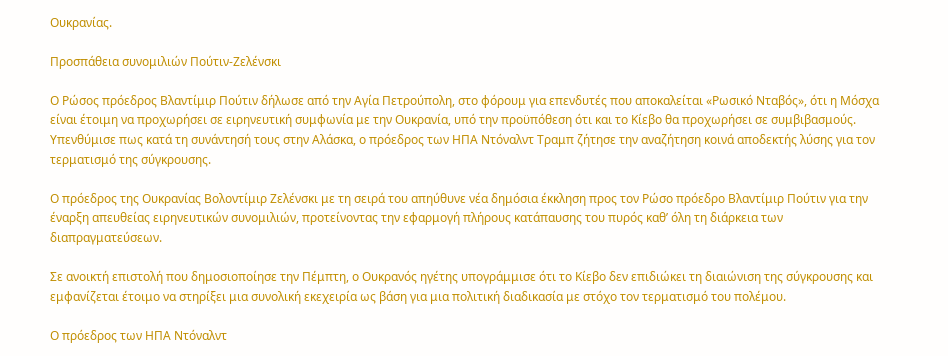Ουκρανίας.

Προσπάθεια συνομιλιών Πούτιν-Ζελένσκι

Ο Ρώσος πρόεδρος Βλαντίμιρ Πούτιν δήλωσε από την Αγία Πετρούπολη, στο φόρουμ για επενδυτές που αποκαλείται «Ρωσικό Νταβός», ότι η Μόσχα είναι έτοιμη να προχωρήσει σε ειρηνευτική συμφωνία με την Ουκρανία, υπό την προϋπόθεση ότι και το Κίεβο θα προχωρήσει σε συμβιβασμούς. Υπενθύμισε πως κατά τη συνάντησή τους στην Αλάσκα, ο πρόεδρος των ΗΠΑ Ντόναλντ Τραμπ ζήτησε την αναζήτηση κοινά αποδεκτής λύσης για τον τερματισμό της σύγκρουσης.

Ο πρόεδρος της Ουκρανίας Βολοντίμιρ Ζελένσκι με τη σειρά του απηύθυνε νέα δημόσια έκκληση προς τον Ρώσο πρόεδρο Βλαντίμιρ Πούτιν για την έναρξη απευθείας ειρηνευτικών συνομιλιών, προτείνοντας την εφαρμογή πλήρους κατάπαυσης του πυρός καθ’ όλη τη διάρκεια των διαπραγματεύσεων.

Σε ανοικτή επιστολή που δημοσιοποίησε την Πέμπτη, ο Ουκρανός ηγέτης υπογράμμισε ότι το Κίεβο δεν επιδιώκει τη διαιώνιση της σύγκρουσης και εμφανίζεται έτοιμο να στηρίξει μια συνολική εκεχειρία ως βάση για μια πολιτική διαδικασία με στόχο τον τερματισμό του πολέμου.

Ο πρόεδρος των ΗΠΑ Ντόναλντ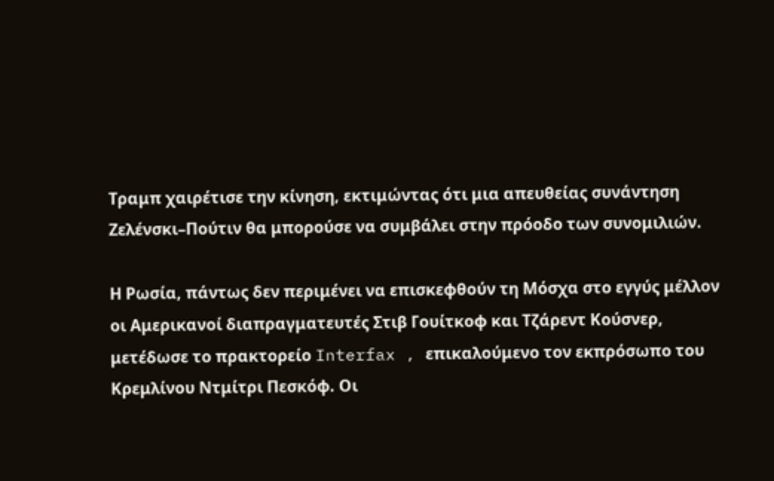Τραμπ χαιρέτισε την κίνηση, εκτιμώντας ότι μια απευθείας συνάντηση Ζελένσκι–Πούτιν θα μπορούσε να συμβάλει στην πρόοδο των συνομιλιών.

Η Ρωσία, πάντως δεν περιμένει να επισκεφθούν τη Μόσχα στο εγγύς μέλλον οι Αμερικανοί διαπραγματευτές Στιβ Γουίτκοφ και Τζάρεντ Κούσνερ, μετέδωσε το πρακτορείο Interfax , επικαλούμενο τον εκπρόσωπο του Κρεμλίνου Ντμίτρι Πεσκόφ. Οι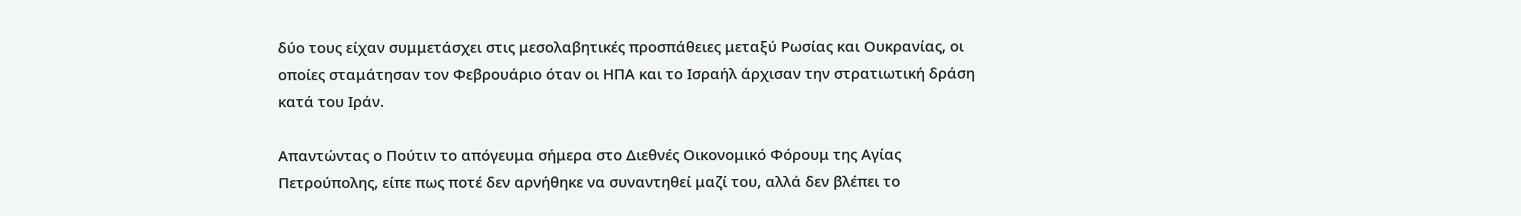δύο τους είχαν συμμετάσχει στις μεσολαβητικές προσπάθειες μεταξύ Ρωσίας και Ουκρανίας, οι οποίες σταμάτησαν τον Φεβρουάριο όταν οι ΗΠΑ και το Ισραήλ άρχισαν την στρατιωτική δράση κατά του Ιράν.

Απαντώντας ο Πούτιν το απόγευμα σήμερα στο Διεθνές Οικονομικό Φόρουμ της Αγίας Πετρούπολης, είπε πως ποτέ δεν αρνήθηκε να συναντηθεί μαζί του, αλλά δεν βλέπει το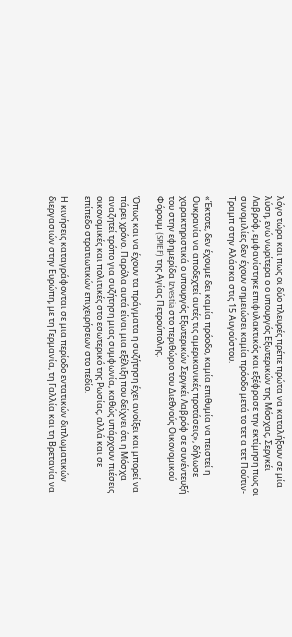λόγο τώρα και πως οι δύο πλευρές πρέπε πρώτα να καταλήξουν σε μία λύση, ενώ νωρίτερα ο ο υπουργός Εξωτερικών της Μόσχας, Σεργκέι Λαβρόφ, εμφανίστηκε επιφυλακτικός και εξέφρασε την εκτίμηση πως οι συνομιλίες δεν έχουν σημειώσει καμία πρόοδο μετά το τετ α τετ Πούτιν-Τραμπ στην Αλάσκα στις 15 Αυγούστου.

«Έκτοτε, δεν έχουμε δει καμία πρόοδο, καμία επιθυμία να πειστεί η Ουκρανία να αποδεχτεί αυτές τις αμερικανικές προτάσεις», δήλωσε χαρακτηριστικά ο υπουργός Εξωτερικών Σεργκέι Λαβρόφ σε συνέντευξή του στην εφημερίδα Izvestia στο περιθώριο του Διεθνούς Οικονομικού Φόρουμ (SPIEF) της Αγίας Πετρούπολης.

Όπως και να έχουν τα πράγματα η συζήτηση έχει ανοίξει και μπορεί να πάρει χρόνο. Παρόλα αυτά είναι μια εξέλιξη που δείχνει ότι η Μόσχα αναζητεί τρόπο για συζήτηση μιας συμφωνία, καθώς υπάρχουν πιέσεις οικονομικές και πολιτικές στο εσωτερικό της Ρωσίας, αλλά και σε επίπεδο στρατιωτικών επιχειρήσεων στο πεδίο.

Η κινήσεις καταγράφονται σε μια περίοδο εντατικών διπλωματικών διεργασιών στην Ευρώπη, με τη Γερμανία, τη Γαλλία και τη Βρετανία να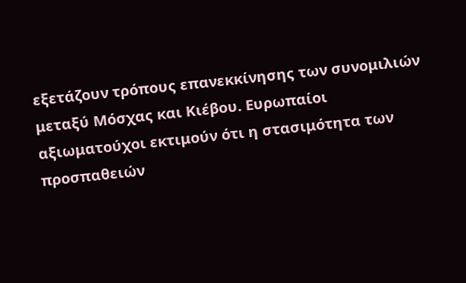εξετάζουν τρόπους επανεκκίνησης των συνομιλιών μεταξύ Μόσχας και Κιέβου. Ευρωπαίοι αξιωματούχοι εκτιμούν ότι η στασιμότητα των προσπαθειών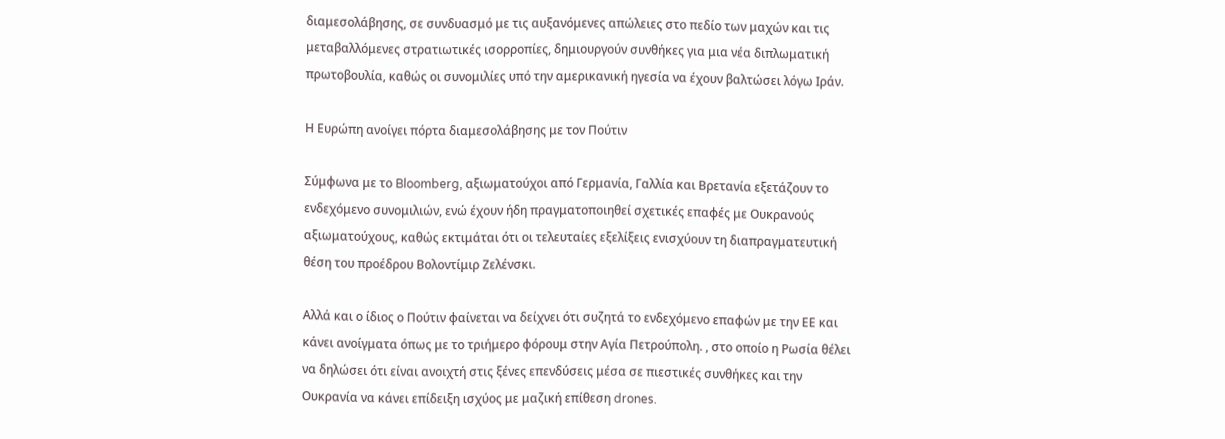διαμεσολάβησης, σε συνδυασμό με τις αυξανόμενες απώλειες στο πεδίο των μαχών και τις μεταβαλλόμενες στρατιωτικές ισορροπίες, δημιουργούν συνθήκες για μια νέα διπλωματική πρωτοβουλία, καθώς οι συνομιλίες υπό την αμερικανική ηγεσία να έχουν βαλτώσει λόγω Ιράν.

Η Ευρώπη ανοίγει πόρτα διαμεσολάβησης με τον Πούτιν

Σύμφωνα με το Bloomberg, αξιωματούχοι από Γερμανία, Γαλλία και Βρετανία εξετάζουν το ενδεχόμενο συνομιλιών, ενώ έχουν ήδη πραγματοποιηθεί σχετικές επαφές με Ουκρανούς αξιωματούχους, καθώς εκτιμάται ότι οι τελευταίες εξελίξεις ενισχύουν τη διαπραγματευτική θέση του προέδρου Βολοντίμιρ Ζελένσκι.

Αλλά και ο ίδιος ο Πούτιν φαίνεται να δείχνει ότι συζητά το ενδεχόμενο επαφών με την ΕΕ και κάνει ανοίγματα όπως με το τριήμερο φόρουμ στην Αγία Πετρούπολη. , στο οποίο η Ρωσία θέλει να δηλώσει ότι είναι ανοιχτή στις ξένες επενδύσεις μέσα σε πιεστικές συνθήκες και την Ουκρανία να κάνει επίδειξη ισχύος με μαζική επίθεση drones.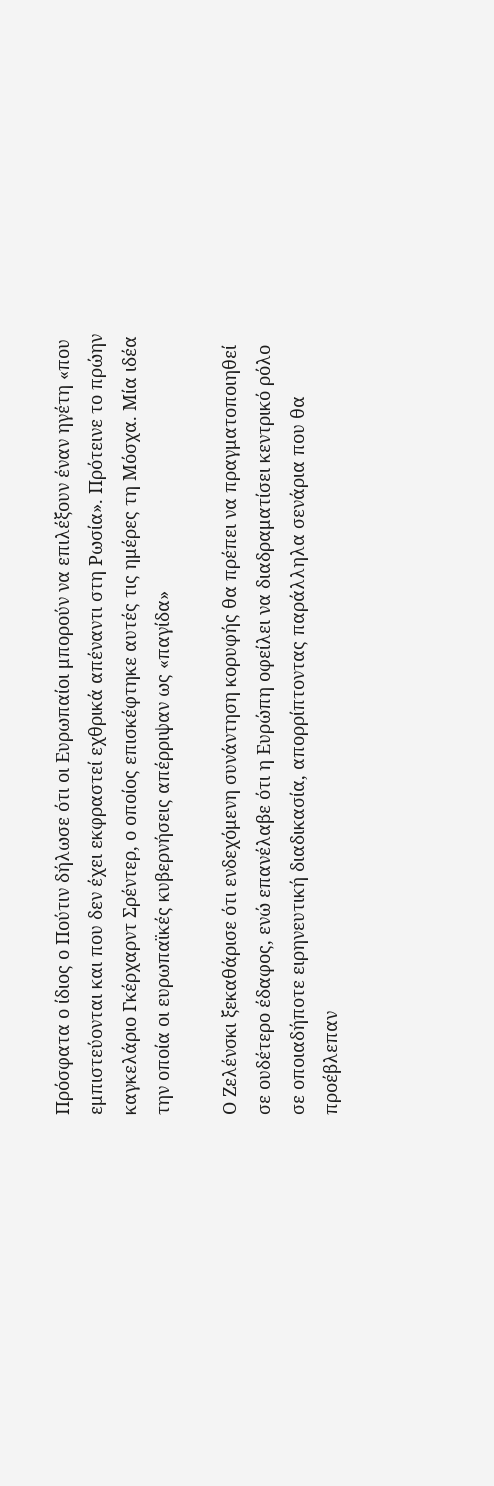Πρόσφατα ο ίδιος ο Πούτιν δήλωσε ότι οι Ευρωπαίοι μπορούν να επιλέξουν έναν ηγέτη «που εμπιστεύονται και που δεν έχει εκφραστεί εχθρικά απέναντι στη Ρωσία». Πρότεινε το πρώην καγκελάριο Γκέρχαρντ Σρέντερ, ο οποίος επισκέφτηκε αυτές τις ημέρες τη Μόσχα. Μία ιδέα την οποία οι ευρωπαϊκές κυβερνήσεις απέρριψαν ως «παγίδα»

Ο Ζελένσκι ξεκαθάρισε ότι ενδεχόμενη συνάντηση κορυφής θα πρέπει να πραγματοποιηθεί σε ουδέτερο έδαφος, ενώ επανέλαβε ότι η Ευρώπη οφείλει να διαδραματίσει κεντρικό ρόλο σε οποιαδήποτε ειρηνευτική διαδικασία, απορρίπτοντας παράλληλα σενάρια που θα προέβλεπαν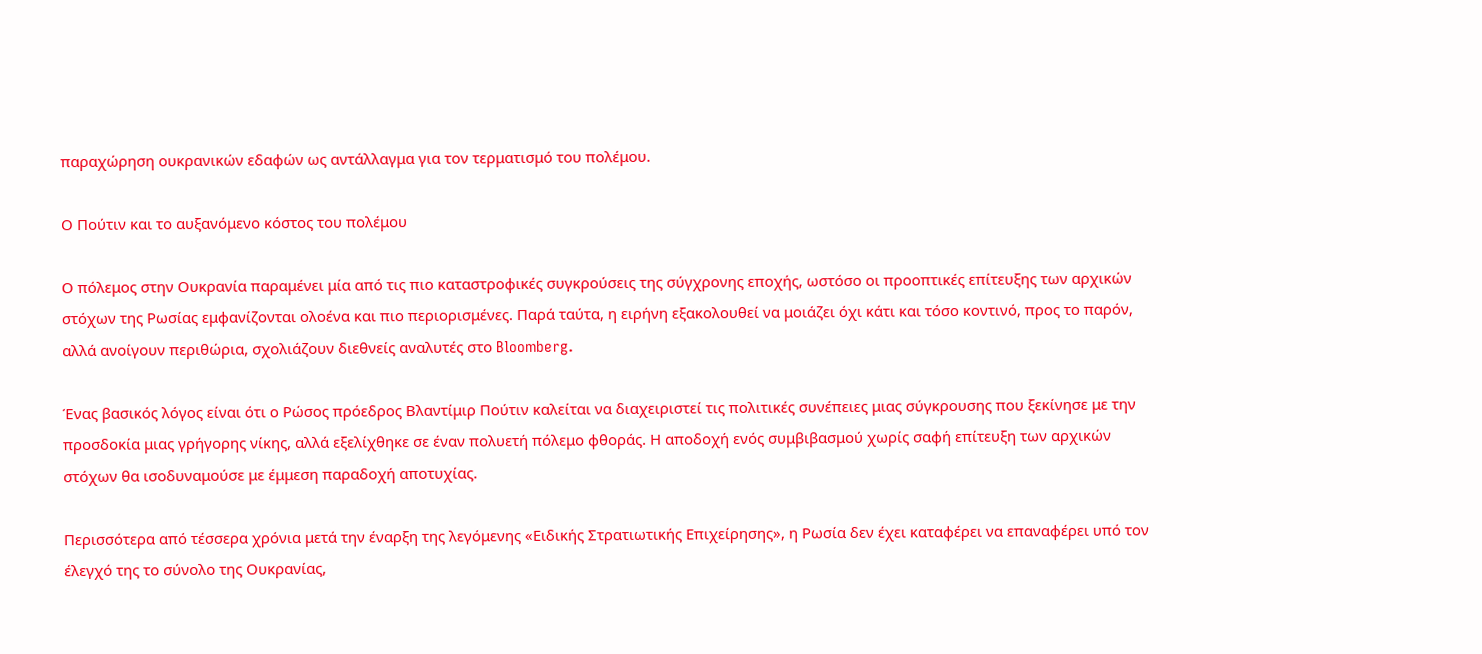παραχώρηση ουκρανικών εδαφών ως αντάλλαγμα για τον τερματισμό του πολέμου.

Ο Πούτιν και το αυξανόμενο κόστος του πολέμου

Ο πόλεμος στην Ουκρανία παραμένει μία από τις πιο καταστροφικές συγκρούσεις της σύγχρονης εποχής, ωστόσο οι προοπτικές επίτευξης των αρχικών στόχων της Ρωσίας εμφανίζονται ολοένα και πιο περιορισμένες. Παρά ταύτα, η ειρήνη εξακολουθεί να μοιάζει όχι κάτι και τόσο κοντινό, προς το παρόν, αλλά ανοίγουν περιθώρια, σχολιάζουν διεθνείς αναλυτές στο Bloomberg.

Ένας βασικός λόγος είναι ότι ο Ρώσος πρόεδρος Βλαντίμιρ Πούτιν καλείται να διαχειριστεί τις πολιτικές συνέπειες μιας σύγκρουσης που ξεκίνησε με την προσδοκία μιας γρήγορης νίκης, αλλά εξελίχθηκε σε έναν πολυετή πόλεμο φθοράς. Η αποδοχή ενός συμβιβασμού χωρίς σαφή επίτευξη των αρχικών στόχων θα ισοδυναμούσε με έμμεση παραδοχή αποτυχίας.

Περισσότερα από τέσσερα χρόνια μετά την έναρξη της λεγόμενης «Ειδικής Στρατιωτικής Επιχείρησης», η Ρωσία δεν έχει καταφέρει να επαναφέρει υπό τον έλεγχό της το σύνολο της Ουκρανίας,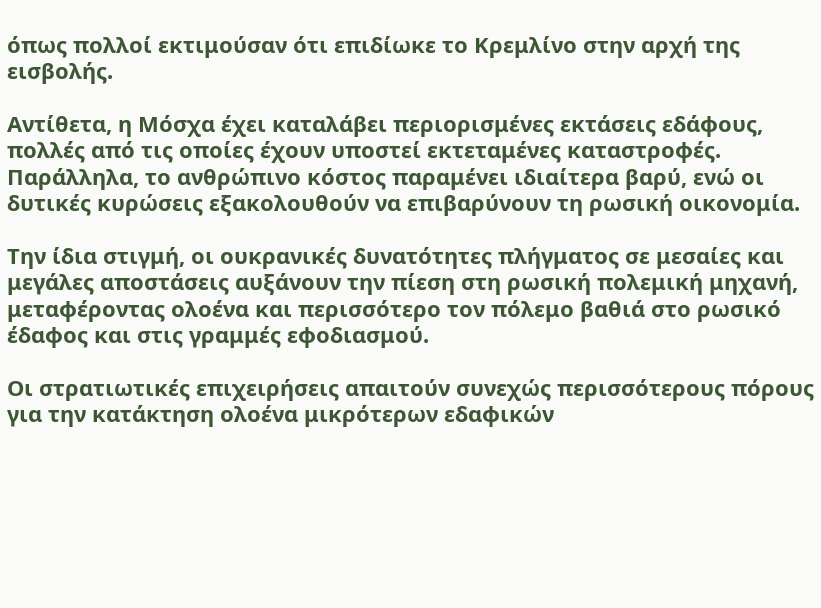όπως πολλοί εκτιμούσαν ότι επιδίωκε το Κρεμλίνο στην αρχή της εισβολής.

Αντίθετα, η Μόσχα έχει καταλάβει περιορισμένες εκτάσεις εδάφους, πολλές από τις οποίες έχουν υποστεί εκτεταμένες καταστροφές. Παράλληλα, το ανθρώπινο κόστος παραμένει ιδιαίτερα βαρύ, ενώ οι δυτικές κυρώσεις εξακολουθούν να επιβαρύνουν τη ρωσική οικονομία.

Την ίδια στιγμή, οι ουκρανικές δυνατότητες πλήγματος σε μεσαίες και μεγάλες αποστάσεις αυξάνουν την πίεση στη ρωσική πολεμική μηχανή, μεταφέροντας ολοένα και περισσότερο τον πόλεμο βαθιά στο ρωσικό έδαφος και στις γραμμές εφοδιασμού.

Οι στρατιωτικές επιχειρήσεις απαιτούν συνεχώς περισσότερους πόρους για την κατάκτηση ολοένα μικρότερων εδαφικών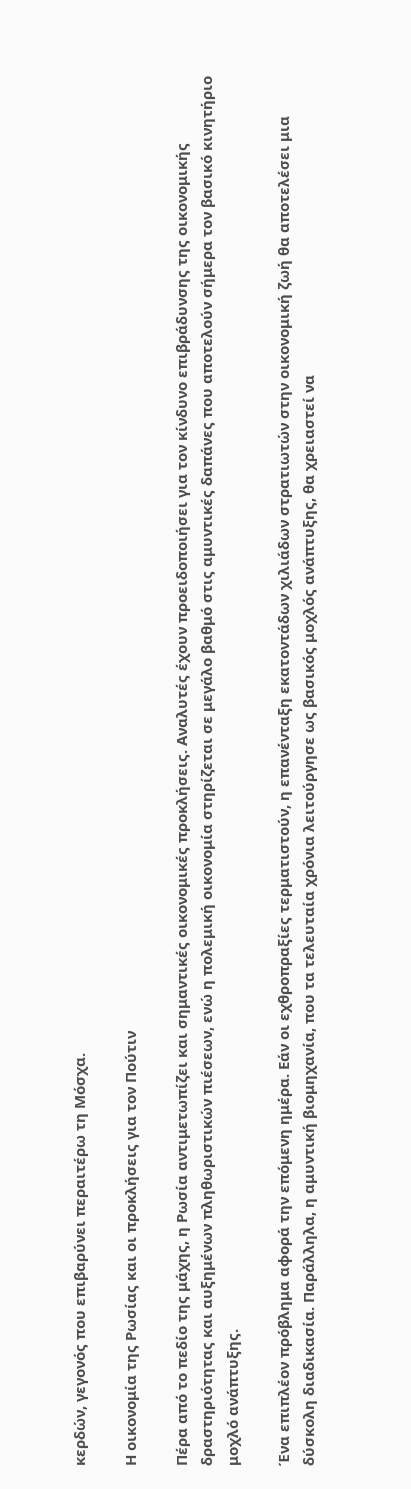κερδών, γεγονός που επιβαρύνει περαιτέρω τη Μόσχα.

Η οικονομία της Ρωσίας και οι προκλήσεις για τον Πούτιν

Πέρα από το πεδίο της μάχης, η Ρωσία αντιμετωπίζει και σημαντικές οικονομικές προκλήσεις. Αναλυτές έχουν προειδοποιήσει για τον κίνδυνο επιβράδυνσης της οικονομικής δραστηριότητας και αυξημένων πληθωριστικών πιέσεων, ενώ η πολεμική οικονομία στηρίζεται σε μεγάλο βαθμό στις αμυντικές δαπάνες που αποτελούν σήμερα τον βασικό κινητήριο μοχλό ανάπτυξης.

Ένα επιπλέον πρόβλημα αφορά την επόμενη ημέρα. Εάν οι εχθροπραξίες τερματιστούν, η επανένταξη εκατοντάδων χιλιάδων στρατιωτών στην οικονομική ζωή θα αποτελέσει μια δύσκολη διαδικασία. Παράλληλα, η αμυντική βιομηχανία, που τα τελευταία χρόνια λειτούργησε ως βασικός μοχλός ανάπτυξης, θα χρειαστεί να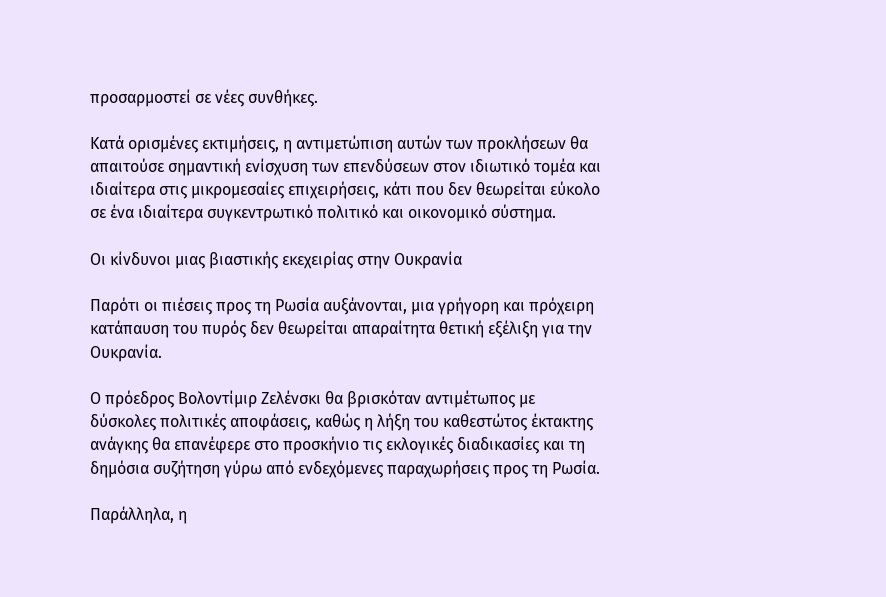προσαρμοστεί σε νέες συνθήκες.

Κατά ορισμένες εκτιμήσεις, η αντιμετώπιση αυτών των προκλήσεων θα απαιτούσε σημαντική ενίσχυση των επενδύσεων στον ιδιωτικό τομέα και ιδιαίτερα στις μικρομεσαίες επιχειρήσεις, κάτι που δεν θεωρείται εύκολο σε ένα ιδιαίτερα συγκεντρωτικό πολιτικό και οικονομικό σύστημα.

Οι κίνδυνοι μιας βιαστικής εκεχειρίας στην Ουκρανία

Παρότι οι πιέσεις προς τη Ρωσία αυξάνονται, μια γρήγορη και πρόχειρη κατάπαυση του πυρός δεν θεωρείται απαραίτητα θετική εξέλιξη για την Ουκρανία.

Ο πρόεδρος Βολοντίμιρ Ζελένσκι θα βρισκόταν αντιμέτωπος με δύσκολες πολιτικές αποφάσεις, καθώς η λήξη του καθεστώτος έκτακτης ανάγκης θα επανέφερε στο προσκήνιο τις εκλογικές διαδικασίες και τη δημόσια συζήτηση γύρω από ενδεχόμενες παραχωρήσεις προς τη Ρωσία.

Παράλληλα, η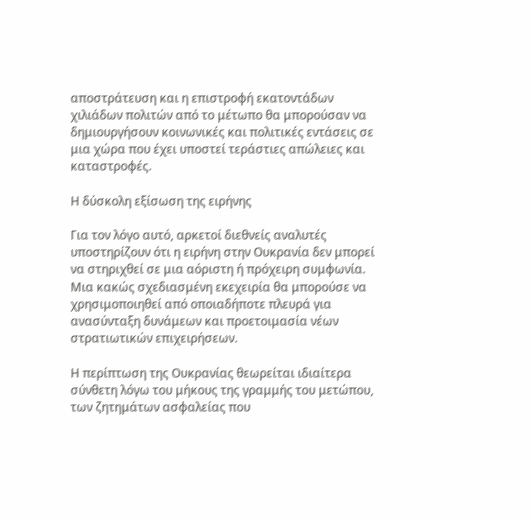αποστράτευση και η επιστροφή εκατοντάδων χιλιάδων πολιτών από το μέτωπο θα μπορούσαν να δημιουργήσουν κοινωνικές και πολιτικές εντάσεις σε μια χώρα που έχει υποστεί τεράστιες απώλειες και καταστροφές.

Η δύσκολη εξίσωση της ειρήνης

Για τον λόγο αυτό, αρκετοί διεθνείς αναλυτές υποστηρίζουν ότι η ειρήνη στην Ουκρανία δεν μπορεί να στηριχθεί σε μια αόριστη ή πρόχειρη συμφωνία. Μια κακώς σχεδιασμένη εκεχειρία θα μπορούσε να χρησιμοποιηθεί από οποιαδήποτε πλευρά για ανασύνταξη δυνάμεων και προετοιμασία νέων στρατιωτικών επιχειρήσεων.

Η περίπτωση της Ουκρανίας θεωρείται ιδιαίτερα σύνθετη λόγω του μήκους της γραμμής του μετώπου, των ζητημάτων ασφαλείας που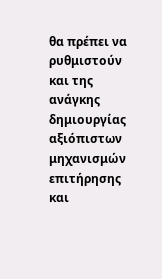θα πρέπει να ρυθμιστούν και της ανάγκης δημιουργίας αξιόπιστων μηχανισμών επιτήρησης και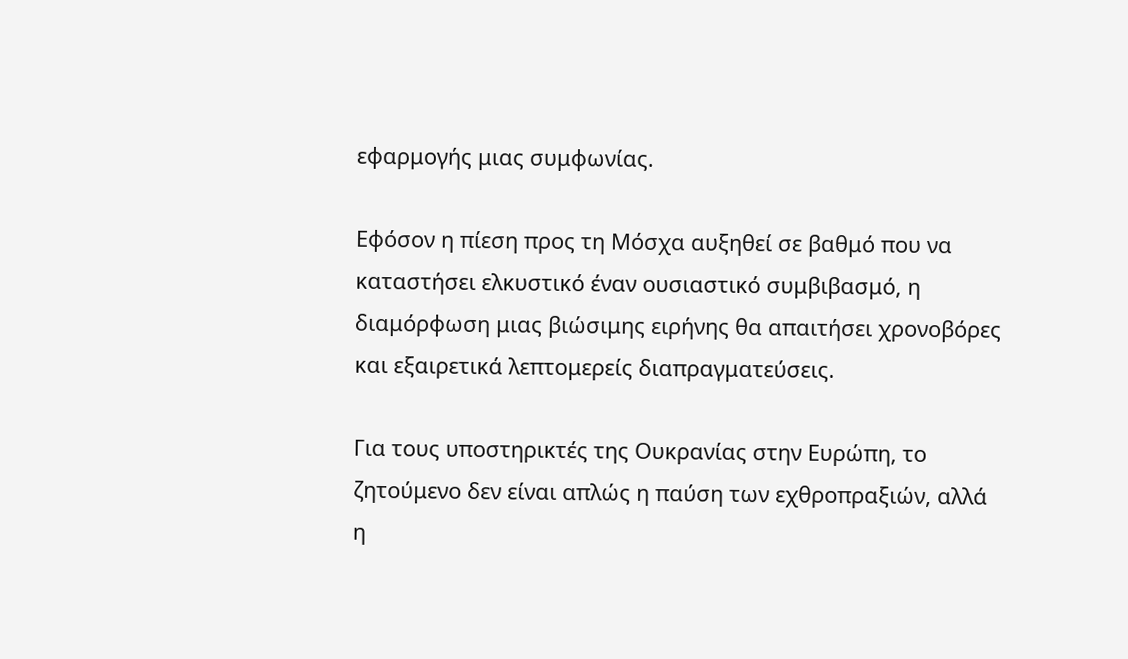εφαρμογής μιας συμφωνίας.

Εφόσον η πίεση προς τη Μόσχα αυξηθεί σε βαθμό που να καταστήσει ελκυστικό έναν ουσιαστικό συμβιβασμό, η διαμόρφωση μιας βιώσιμης ειρήνης θα απαιτήσει χρονοβόρες και εξαιρετικά λεπτομερείς διαπραγματεύσεις.

Για τους υποστηρικτές της Ουκρανίας στην Ευρώπη, το ζητούμενο δεν είναι απλώς η παύση των εχθροπραξιών, αλλά η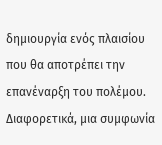δημιουργία ενός πλαισίου που θα αποτρέπει την επανέναρξη του πολέμου. Διαφορετικά, μια συμφωνία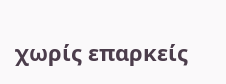χωρίς επαρκείς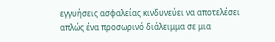εγγυήσεις ασφαλείας κινδυνεύει να αποτελέσει απλώς ένα προσωρινό διάλειμμα σε μια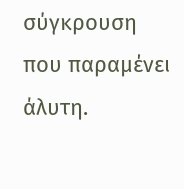σύγκρουση που παραμένει άλυτη.